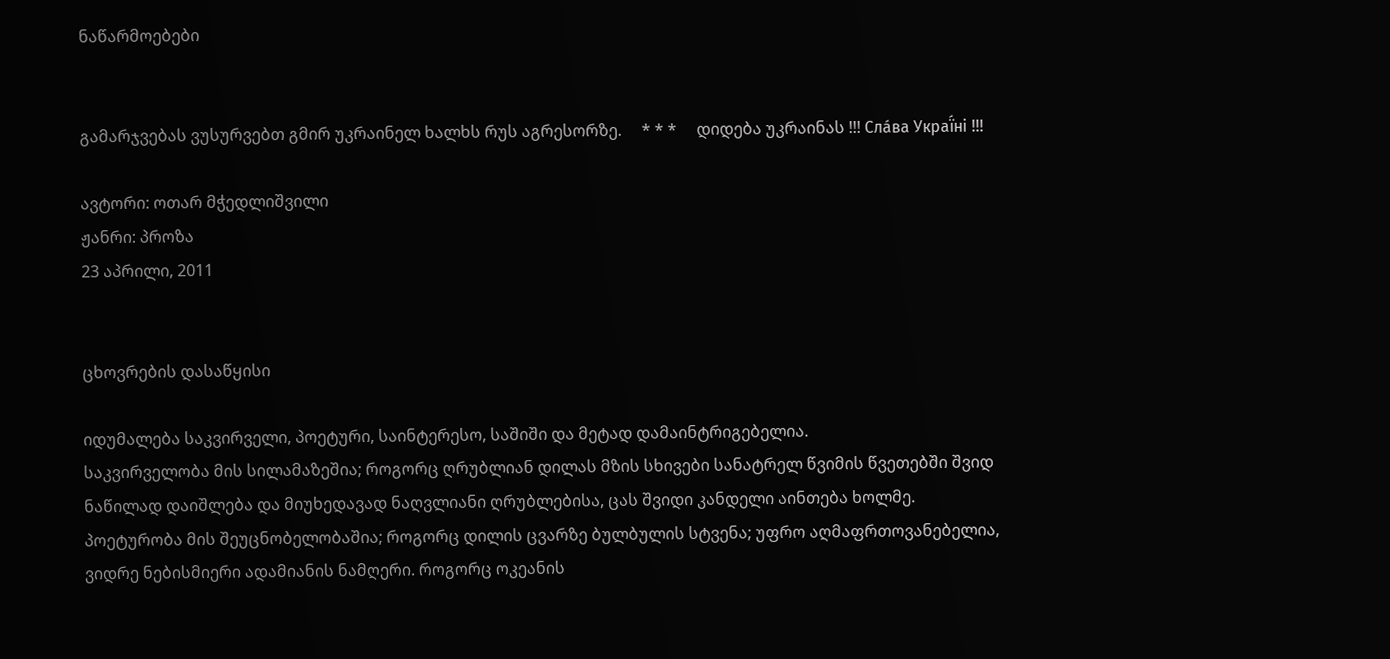ნაწარმოებები


გამარჯვებას ვუსურვებთ გმირ უკრაინელ ხალხს რუს აგრესორზე.     * * *     დიდება უკრაინას !!! Сла́ва Украї́ні !!!

ავტორი: ოთარ მჭედლიშვილი
ჟანრი: პროზა
23 აპრილი, 2011


ცხოვრების დასაწყისი

იდუმალება საკვირველი, პოეტური, საინტერესო, საშიში და მეტად დამაინტრიგებელია.
საკვირველობა მის სილამაზეშია; როგორც ღრუბლიან დილას მზის სხივები სანატრელ წვიმის წვეთებში შვიდ ნაწილად დაიშლება და მიუხედავად ნაღვლიანი ღრუბლებისა, ცას შვიდი კანდელი აინთება ხოლმე.
პოეტურობა მის შეუცნობელობაშია; როგორც დილის ცვარზე ბულბულის სტვენა; უფრო აღმაფრთოვანებელია, ვიდრე ნებისმიერი ადამიანის ნამღერი. როგორც ოკეანის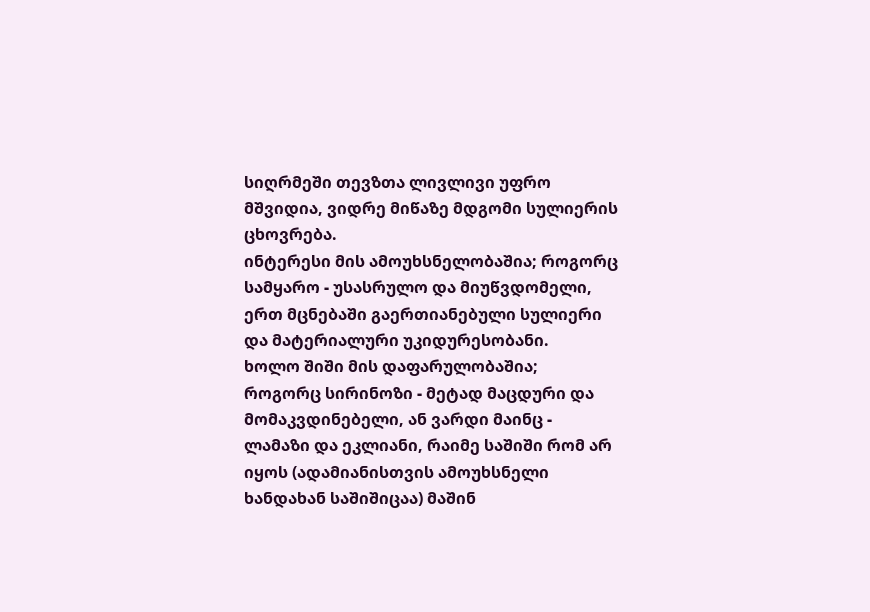სიღრმეში თევზთა ლივლივი უფრო მშვიდია, ვიდრე მიწაზე მდგომი სულიერის ცხოვრება.
ინტერესი მის ამოუხსნელობაშია; როგორც სამყარო - უსასრულო და მიუწვდომელი, ერთ მცნებაში გაერთიანებული სულიერი და მატერიალური უკიდურესობანი.
ხოლო შიში მის დაფარულობაშია; როგორც სირინოზი - მეტად მაცდური და მომაკვდინებელი, ან ვარდი მაინც - ლამაზი და ეკლიანი, რაიმე საშიში რომ არ იყოს (ადამიანისთვის ამოუხსნელი ხანდახან საშიშიცაა) მაშინ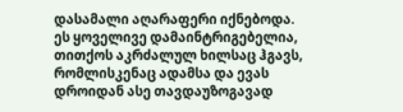დასამალი აღარაფერი იქნებოდა.
ეს ყოველივე დამაინტრიგებელია, თითქოს აკრძალულ ხილსაც ჰგავს, რომლისკენაც ადამსა და ევას დროიდან ასე თავდაუზოგავად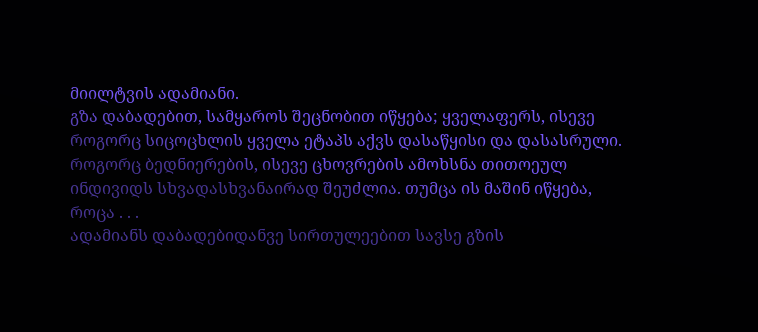მიილტვის ადამიანი.
გზა დაბადებით, სამყაროს შეცნობით იწყება; ყველაფერს, ისევე როგორც სიცოცხლის ყველა ეტაპს აქვს დასაწყისი და დასასრული.
როგორც ბედნიერების, ისევე ცხოვრების ამოხსნა თითოეულ ინდივიდს სხვადასხვანაირად შეუძლია. თუმცა ის მაშინ იწყება, როცა . . .
ადამიანს დაბადებიდანვე სირთულეებით სავსე გზის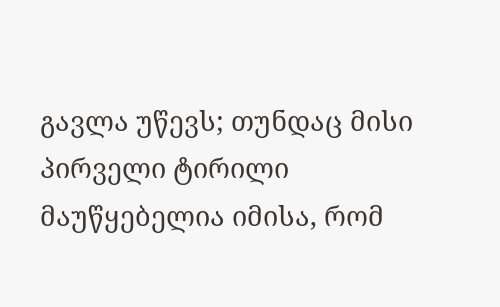გავლა უწევს; თუნდაც მისი პირველი ტირილი მაუწყებელია იმისა, რომ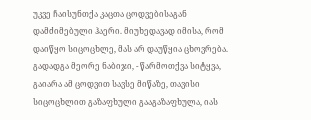უკვე ჩაისუნთქა კაცთა ცოდვებისაგან დამძიმებული ჰაერი. მიუხედავად იმისა, რომ დაიწყო სიცოცხლე, მას არ დაუწყია ცხოვრება.
გადადგა მეორე ნაბიჯი, - წარმოთქვა სიტყვა, გაიარა ამ ცოდვით სავსე მიწაზე, თავისი სიცოცხლით გაზაფხული გააგაზაფხულა, იას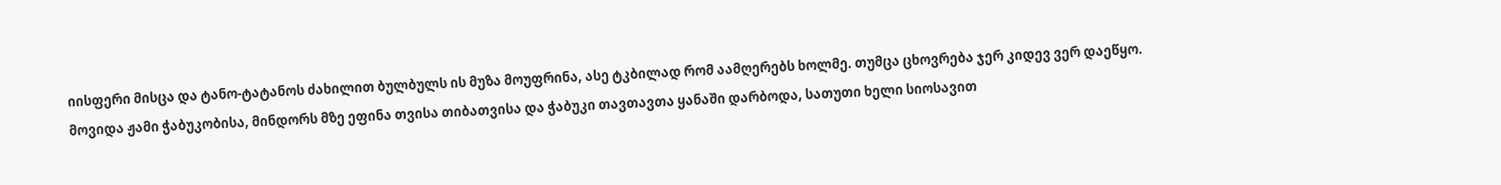იისფერი მისცა და ტანო-ტატანოს ძახილით ბულბულს ის მუზა მოუფრინა, ასე ტკბილად რომ აამღერებს ხოლმე. თუმცა ცხოვრება ჯერ კიდევ ვერ დაეწყო.
მოვიდა ჟამი ჭაბუკობისა, მინდორს მზე ეფინა თვისა თიბათვისა და ჭაბუკი თავთავთა ყანაში დარბოდა, სათუთი ხელი სიოსავით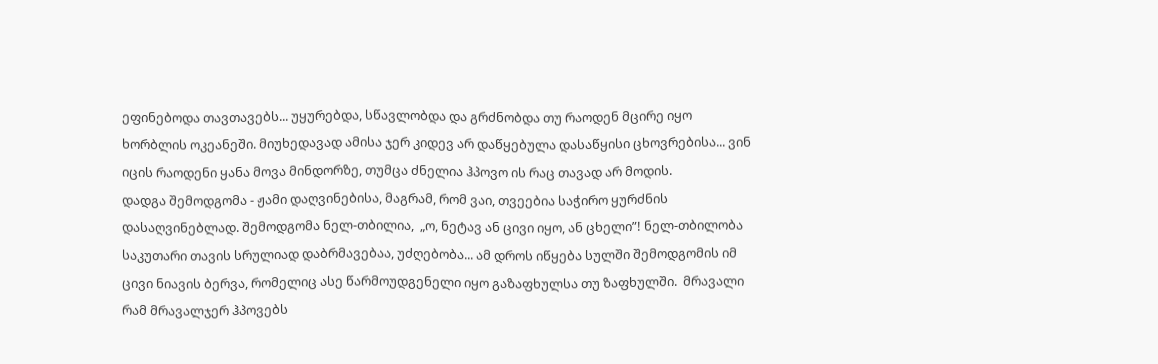ეფინებოდა თავთავებს... უყურებდა, სწავლობდა და გრძნობდა თუ რაოდენ მცირე იყო ხორბლის ოკეანეში. მიუხედავად ამისა ჯერ კიდევ არ დაწყებულა დასაწყისი ცხოვრებისა... ვინ იცის რაოდენი ყანა მოვა მინდორზე, თუმცა ძნელია ჰპოვო ის რაც თავად არ მოდის.
დადგა შემოდგომა - ჟამი დაღვინებისა, მაგრამ, რომ ვაი, თვეებია საჭირო ყურძნის დასაღვინებლად. შემოდგომა ნელ-თბილია,  „ო, ნეტავ ან ცივი იყო, ან ცხელი”! ნელ-თბილობა საკუთარი თავის სრულიად დაბრმავებაა, უძღებობა... ამ დროს იწყება სულში შემოდგომის იმ ცივი ნიავის ბერვა, რომელიც ასე წარმოუდგენელი იყო გაზაფხულსა თუ ზაფხულში.  მრავალი რამ მრავალჯერ ჰპოვებს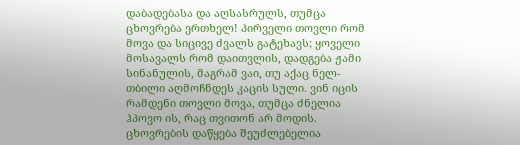დაბადებასა და აღსასრულს, თუმცა ცხოვრება ერთხელ! პირველი თოვლი რომ მოვა და სიცივე ძვალს გატეხავს; ყოველი მოსავალს რომ დაითვლის, დადგება ჟამი სინანულის, მაგრამ ვაი, თუ აქაც ნელ-თბილი აღმოჩნდეს კაცის სული. ვინ იცის რამდენი თოვლი მოვა, თუმცა ძნელია ჰპოვო ის, რაც თვითონ არ მოდის.
ცხოვრების დაწყება შეუძლებელია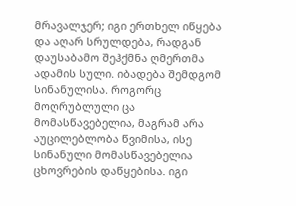მრავალჯერ; იგი ერთხელ იწყება და აღარ სრულდება, რადგან დაუსაბამო შეჰქმნა ღმერთმა ადამის სული. იბადება შემდგომ სინანულისა. როგორც მოღრუბლული ცა მომასწავებელია, მაგრამ არა აუცილებლობა წვიმისა, ისე სინანული მომასწავებელია ცხოვრების დაწყებისა. იგი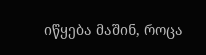იწყება მაშინ, როცა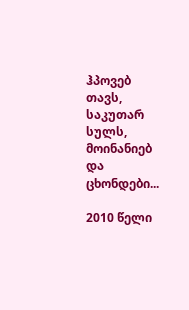ჰპოვებ თავს, საკუთარ სულს, მოინანიებ და ცხონდები...

2010 წელი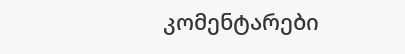კომენტარები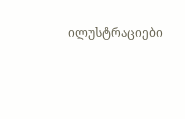ილუსტრაციები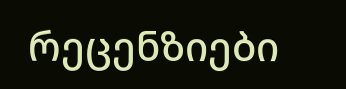რეცენზიები